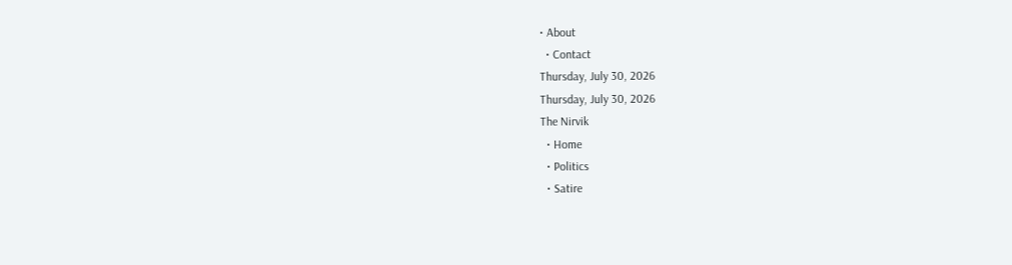• About
  • Contact
Thursday, July 30, 2026
Thursday, July 30, 2026
The Nirvik
  • Home
  • Politics
  • Satire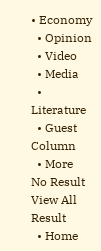• Economy
  • Opinion
  • Video
  • Media
  • Literature
  • Guest Column
  • More
No Result
View All Result
  • Home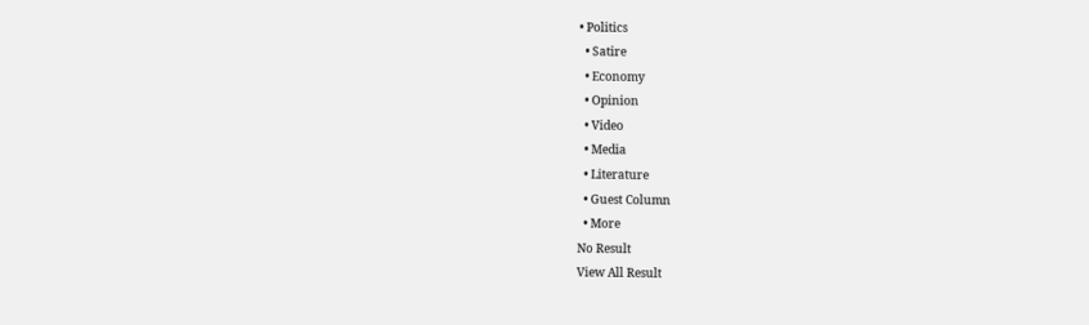• Politics
  • Satire
  • Economy
  • Opinion
  • Video
  • Media
  • Literature
  • Guest Column
  • More
No Result
View All Result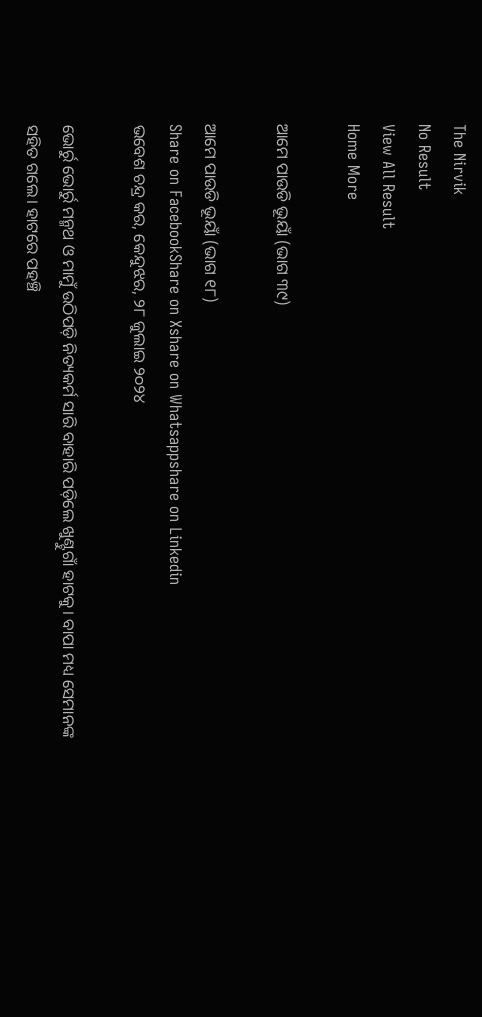The Nirvik
No Result
View All Result
Home More

ଆମେ ପାଉଡି ଭୂୟାଁ (ଭାଗ ୩୯)

ଆମେ ପାଉଡି ଭୂୟାଁ (ଭାଗ ୧୮)
Share on FacebookShare on Xshare on Whatsappshare on Linkedin
ଭବେଶ ଚନ୍ଦ୍ର କର, କେନ୍ଦୁଝର, ୨୮ ଜୁଲାଇ ୨୦୨୪

ଭୋର୍ରୁ ଭୋର୍ରୁ ମନ୍ମଥ ଓ ମାମୁଁ ଉଠିପଡ଼ି ନିତ୍ୟକର୍ମ ସାରି ବାହାରି ପଡ଼ିଲେ ଖୁଣ୍ଟୁଗାଁ ହାଟକୁ। ବାପା ମଧ୍ୟ ସେମାନଙ୍କ ସହିତ ଗଲେ। ହାଟରେ ପହଞ୍ଚି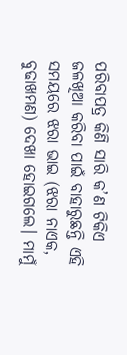ପରିବାପତ୍ର କିଣି ସାରି କ’ଣ ଟିକିଏ ଜଳଖିଆ କରିବା ପାଇଁ ବାହାରୁଛନ୍ତି ଏହି ସମୟରେ ଝରା ଭାଇ (ଝରା ନାଏକ, ବୁଢାଖମଣ) ଦେଖା ହୋଇଗଲେ। ମାମୁଁ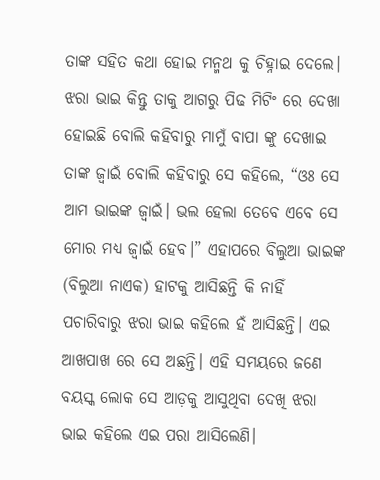ତାଙ୍କ ସହିତ କଥା ହୋଇ ମନ୍ମଥ କୁ ଚିହ୍ନାଇ ଦେଲେ। ଝରା ଭାଇ କିନ୍ତୁ ତାକୁ ଆଗରୁ ପିଢ ମିଟିଂ ରେ ଦେଖା ହୋଇଛି ବୋଲି କହିବାରୁ ମାମୁଁ ବାପା ଙ୍କୁ ଦେଖାଇ ତାଙ୍କ ଜ୍ବାଇଁ ବୋଲି କହିବାରୁ ସେ କହିଲେ, “ଓଃ ସେ ଆମ ଭାଇଙ୍କ ଜ୍ବାଇଁ। ଭଲ ହେଲା ତେବେ ଏବେ ସେ ମୋର ମଧ୍ୟ ଜ୍ବାଇଁ ହେବ।” ଏହାପରେ ବିଲୁଆ ଭାଇଙ୍କ (ବିଲୁଆ ନାଏକ) ହାଟକୁ ଆସିଛନ୍ତି କି ନାହିଁ ପଚାରିବାରୁ ଝରା ଭାଇ କହିଲେ ହଁ ଆସିଛନ୍ତି। ଏଇ ଆଖପାଖ ରେ ସେ ଅଛନ୍ତି। ଏହି ସମୟରେ ଜଣେ ବୟସ୍କ ଲୋକ ସେ ଆଡ଼କୁ ଆସୁଥିବା ଦେଖି ଝରା ଭାଇ କହିଲେ ଏଇ ପରା ଆସିଲେଣି।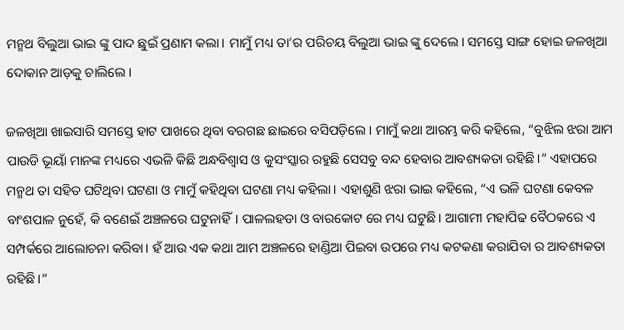ମନ୍ମଥ ବିଲୁଆ ଭାଇ ଙ୍କୁ ପାଦ ଛୁଇଁ ପ୍ରଣାମ କଲା। ମାମୁଁ ମଧ୍ୟ ତା’ର ପରିଚୟ ବିଲୁଆ ଭାଇ ଙ୍କୁ ଦେଲେ। ସମସ୍ତେ ସାଙ୍ଗ ହୋଇ ଜଳଖିଆ ଦୋକାନ ଆଡ଼କୁ ଚାଲିଲେ।

ଜଳଖିଆ ଖାଇସାରି ସମସ୍ତେ ହାଟ ପାଖରେ ଥିବା ବରଗଛ ଛାଇରେ ବସିପଡ଼ିଲେ। ମାମୁଁ କଥା ଆରମ୍ଭ କରି କହିଲେ, “ବୁଝିଲ ଝରା ଆମ ପାଉଡି ଭୂୟାଁ ମାନଙ୍କ ମଧ୍ୟରେ ଏଭଳି କିଛି ଅନ୍ଧବିଶ୍ୱାସ ଓ କୁସଂସ୍କାର ରହୁଛି ସେସବୁ ବନ୍ଦ ହେବାର ଆବଶ୍ୟକତା ରହିଛି।” ଏହାପରେ ମନ୍ମଥ ତା ସହିତ ଘଟିଥିବା ଘଟଣା ଓ ମାମୁଁ କହିଥିବା ଘଟଣା ମଧ୍ୟ କହିଲା। ଏହାଶୁଣି ଝରା ଭାଇ କହିଲେ, “ଏ ଭଳି ଘଟଣା କେବଳ ବାଂଶପାଳ ନୁହେଁ, କି ବଣେଇଁ ଅଞ୍ଚଳରେ ଘଟୁନାହିଁ। ପାଳଲହଡା ଓ ବାରକୋଟ ରେ ମଧ୍ୟ ଘଟୁଛି। ଆଗାମୀ ମହାପିଢ ବୈଠକରେ ଏ ସମ୍ପର୍କରେ ଆଲୋଚନା କରିବା। ହଁ ଆଉ ଏକ କଥା ଆମ ଅଞ୍ଚଳରେ ହାଣ୍ଡିଆ ପିଇବା ଉପରେ ମଧ୍ୟ କଟକଣା କରାଯିବା ର ଆବଶ୍ୟକତା ରହିଛି।”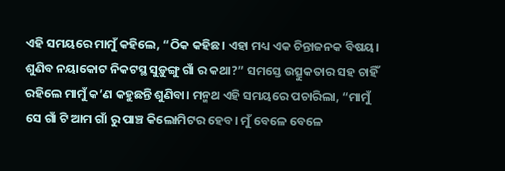ଏହି ସମୟରେ ମାମୁଁ କହିଲେ, “ଠିକ କହିଛ। ଏହା ମଧ୍ୟ ଏକ ଚିନ୍ତାଜନକ ବିଷୟ। ଶୁଣିବ ନୟାକୋଟ ନିକଟସ୍ଥ ସୁଡ଼ୁଙ୍ଗୁ ଗାଁ ର କଥା?” ସମସ୍ତେ ଉତ୍ସୁକତାର ସହ ଚାହିଁ ରହିଲେ ମାମୁଁ କ’ଣ କହୁଛନ୍ତି ଶୁଣିବା। ମନ୍ମଥ ଏହି ସମୟରେ ପଚାରିଲା, “ମାମୁଁ ସେ ଗାଁ ଟି ଆମ ଗାଁ ରୁ ପାଞ୍ଚ କିଲୋମିଟର ହେବ। ମୁଁ ବେଳେ ବେଳେ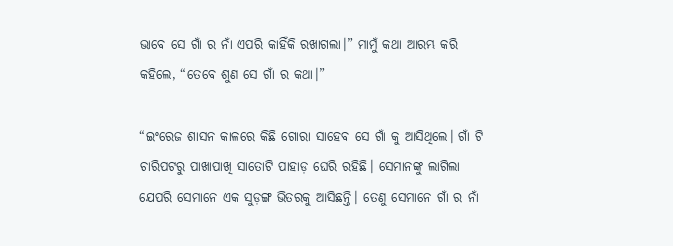ଭାବେ ସେ ଗାଁ ର ନାଁ ଏପରି କାହିଁକି ରଖାଗଲା।” ମାମୁଁ କଥା ଆରମ୍ଭ କରି କହିଲେ, “ତେବେ ଶୁଣ ସେ ଗାଁ ର କଥା।”

“ଇଂରେଜ ଶାସନ କାଳରେ କିଛି ଗୋରା ସାହେବ ସେ ଗାଁ କୁ ଆସିଥିଲେ। ଗାଁ ଟି ଚାରିପଟରୁ ପାଖାପାଖି ସାତୋଟି ପାହାଡ଼ ଘେରି ରହିଛି। ସେମାନଙ୍କୁ ଲାଗିଲା ଯେପରି ସେମାନେ ଏକ ସୁଡ଼ଙ୍ଗ ଭିତରକୁ ଆସିଛନ୍ତି। ତେଣୁ ସେମାନେ ଗାଁ ର ନାଁ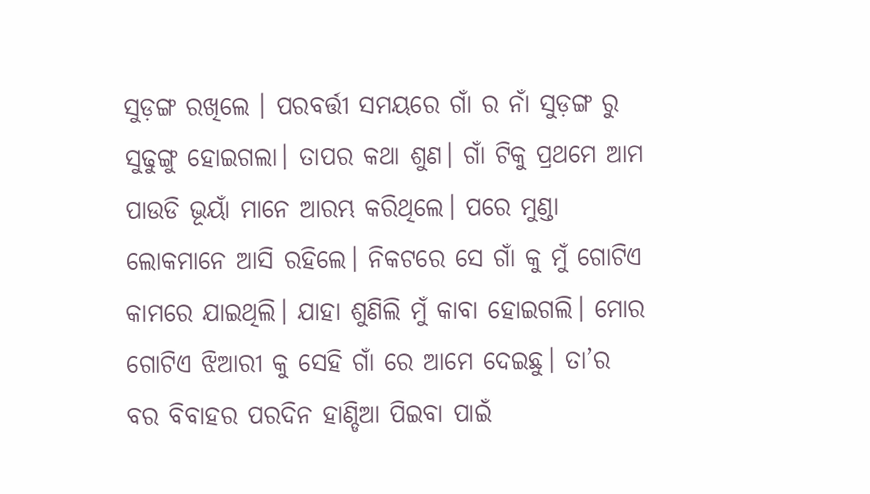ସୁଡ଼ଙ୍ଗ ରଖିଲେ । ପରବର୍ତ୍ତୀ ସମୟରେ ଗାଁ ର ନାଁ ସୁଡ଼ଙ୍ଗ ରୁ ସୁଢୁଙ୍ଗୁ ହୋଇଗଲା। ତାପର କଥା ଶୁଣ। ଗାଁ ଟିକୁ ପ୍ରଥମେ ଆମ ପାଉଡି ଭୂୟାଁ ମାନେ ଆରମ୍ଭ କରିଥିଲେ। ପରେ ମୁଣ୍ଡା ଲୋକମାନେ ଆସି ରହିଲେ। ନିକଟରେ ସେ ଗାଁ କୁ ମୁଁ ଗୋଟିଏ କାମରେ ଯାଇଥିଲି। ଯାହା ଶୁଣିଲି ମୁଁ କାବା ହୋଇଗଲି। ମୋର ଗୋଟିଏ ଝିଆରୀ କୁ ସେହି ଗାଁ ରେ ଆମେ ଦେଇଛୁ। ତା’ର ବର ବିବାହର ପରଦିନ ହାଣ୍ଡିଆ ପିଇବା ପାଇଁ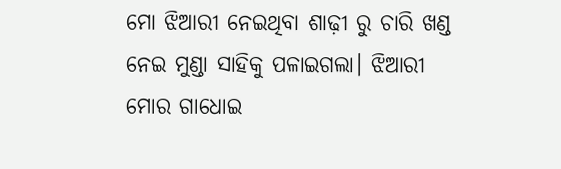ମୋ ଝିଆରୀ ନେଇଥିବା ଶାଢ଼ୀ ରୁ ଚାରି ଖଣ୍ଡ ନେଇ ମୁଣ୍ଡା ସାହିକୁ ପଳାଇଗଲା। ଝିଆରୀ ମୋର ଗାଧୋଇ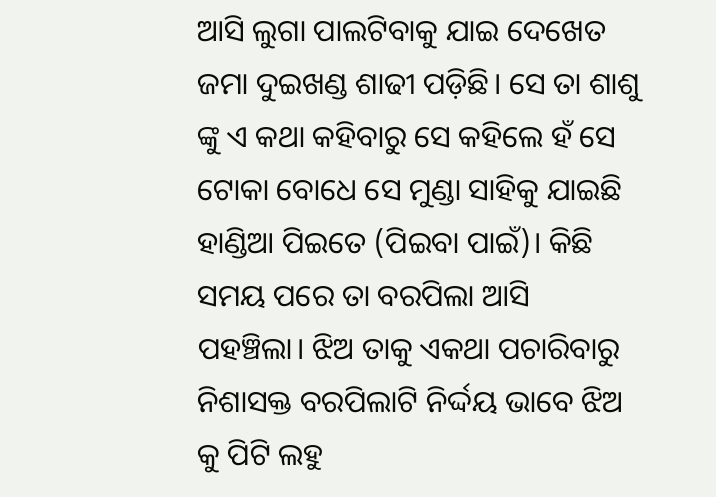ଆସି ଲୁଗା ପାଲଟିବାକୁ ଯାଇ ଦେଖେତ ଜମା ଦୁଇଖଣ୍ଡ ଶାଢୀ ପଡ଼ିଛି। ସେ ତା ଶାଶୁ ଙ୍କୁ ଏ କଥା କହିବାରୁ ସେ କହିଲେ ହଁ ସେ ଟୋକା ବୋଧେ ସେ ମୁଣ୍ଡା ସାହିକୁ ଯାଇଛି ହାଣ୍ଡିଆ ପିଇତେ (ପିଇବା ପାଇଁ)। କିଛି ସମୟ ପରେ ତା ବରପିଲା ଆସି ପହଞ୍ଚିଲା। ଝିଅ ତାକୁ ଏକଥା ପଚାରିବାରୁ ନିଶାସକ୍ତ ବରପିଲାଟି ନିର୍ଦ୍ଦୟ ଭାବେ ଝିଅ କୁ ପିଟି ଲହୁ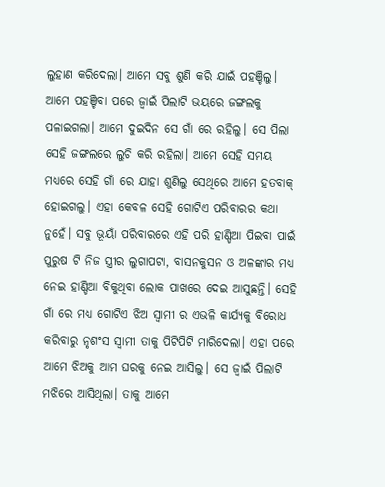ଲୁହାଣ କରିଦେଲା। ଆମେ ସବୁ ଶୁଣି କରି ଯାଇଁ ପହଞ୍ଚିଲୁ। ଆମେ ପହଞ୍ଚିବା ପରେ ଜ୍ବାଇଁ ପିଲାଟି ଭୟରେ ଜଙ୍ଗଲକୁ ପଳାଇଗଲା। ଆମେ ଦୁଇଦିନ ସେ ଗାଁ ରେ ରହିଲୁ। ସେ ପିଲା ସେହି ଜଙ୍ଗଲରେ ଲୁଚି କରି ରହିଲା। ଆମେ ସେହି ସମୟ ମଧ୍ୟରେ ସେହି ଗାଁ ରେ ଯାହା ଶୁଣିଲୁ ସେଥିରେ ଆମେ ହତବାକ୍ ହୋଇଗଲୁ। ଏହା କେବଳ ସେହି ଗୋଟିଏ ପରିବାରର କଥା ନୁହେଁ। ସବୁ ଭୂୟାଁ ପରିବାରରେ ଏହି ପରି ହାଣ୍ଡିଆ ପିଇବା ପାଇଁ ପୁରୁଷ ଟି ନିଜ ସ୍ତ୍ରୀର ଲୁଗାପଟା, ବାସନକୁସନ ଓ ଅଳଙ୍କାର ମଧ୍ୟ ନେଇ ହାଣ୍ଡିଆ ବିକୁଥିବା ଲୋକ ପାଖରେ ଦେଇ ଆସୁଛନ୍ତି। ସେହି ଗାଁ ରେ ମଧ୍ୟ ଗୋଟିଏ ଝିଅ ସ୍ବାମୀ ର ଏଭଳି କାର୍ଯ୍ୟକୁ ବିରୋଧ କରିବାରୁ ନୃଶଂସ ସ୍ବାମୀ ତାକୁ ପିଟିପିଟି ମାରିଦେଲା। ଏହା ପରେ ଆମେ ଝିଅକୁ ଆମ ଘରକୁ ନେଇ ଆସିଲୁ। ସେ ଜ୍ବାଇଁ ପିଲାଟି ମଝିରେ ଆସିଥିଲା। ତାକୁ ଆମେ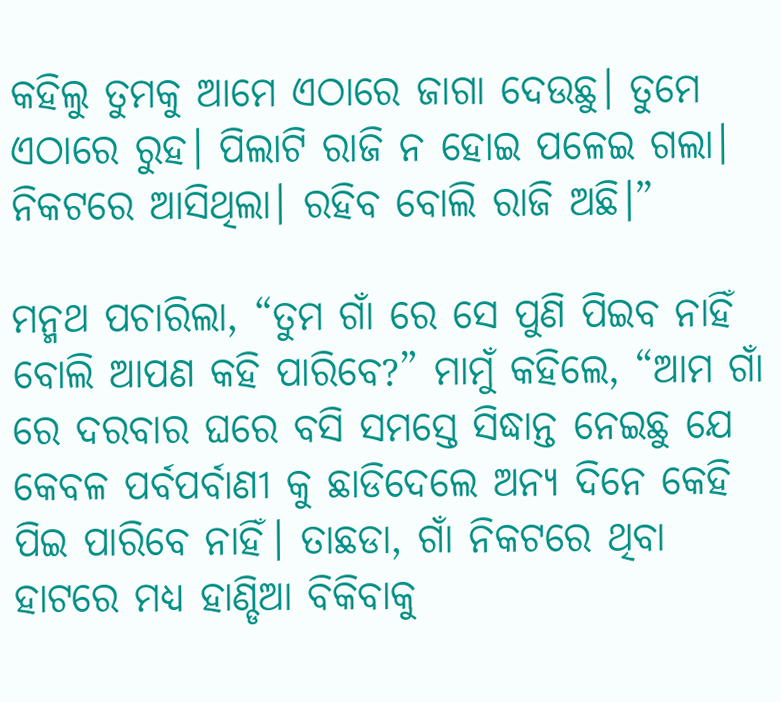କହିଲୁ ତୁମକୁ ଆମେ ଏଠାରେ ଜାଗା ଦେଉଛୁ। ତୁମେ ଏଠାରେ ରୁହ। ପିଲାଟି ରାଜି ନ ହୋଇ ପଳେଇ ଗଲା। ନିକଟରେ ଆସିଥିଲା। ରହିବ ବୋଲି ରାଜି ଅଛି।”

ମନ୍ମଥ ପଚାରିଲା, “ତୁମ ଗାଁ ରେ ସେ ପୁଣି ପିଇବ ନାହିଁ ବୋଲି ଆପଣ କହି ପାରିବେ?” ମାମୁଁ କହିଲେ, “ଆମ ଗାଁ ରେ ଦରବାର ଘରେ ବସି ସମସ୍ତେ ସିଦ୍ଧାନ୍ତ ନେଇଛୁ ଯେ କେବଳ ପର୍ବପର୍ବାଣୀ କୁ ଛାଡିଦେଲେ ଅନ୍ୟ ଦିନେ କେହି ପିଇ ପାରିବେ ନାହିଁ। ତାଛଡା, ଗାଁ ନିକଟରେ ଥିବା ହାଟରେ ମଧ୍ୟ ହାଣ୍ଡିଆ ବିକିବାକୁ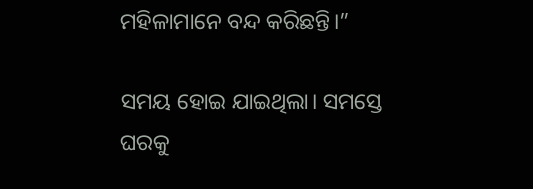ମହିଳାମାନେ ବନ୍ଦ କରିଛନ୍ତି।”

ସମୟ ହୋଇ ଯାଇଥିଲା। ସମସ୍ତେ ଘରକୁ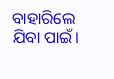ବାହାରିଲେ ଯିବା ପାଇଁ।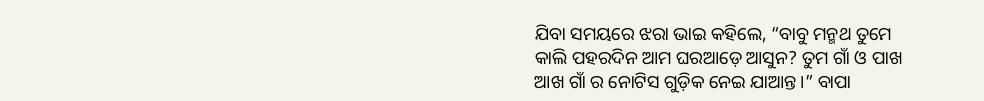ଯିବା ସମୟରେ ଝରା ଭାଇ କହିଲେ, “ବାବୁ ମନ୍ମଥ ତୁମେ କାଲି ପହରଦିନ ଆମ ଘରଆଡ଼େ ଆସୁନ? ତୁମ ଗାଁ ଓ ପାଖ ଆଖ ଗାଁ ର ନୋଟିସ ଗୁଡ଼ିକ ନେଇ ଯାଆନ୍ତ।” ବାପା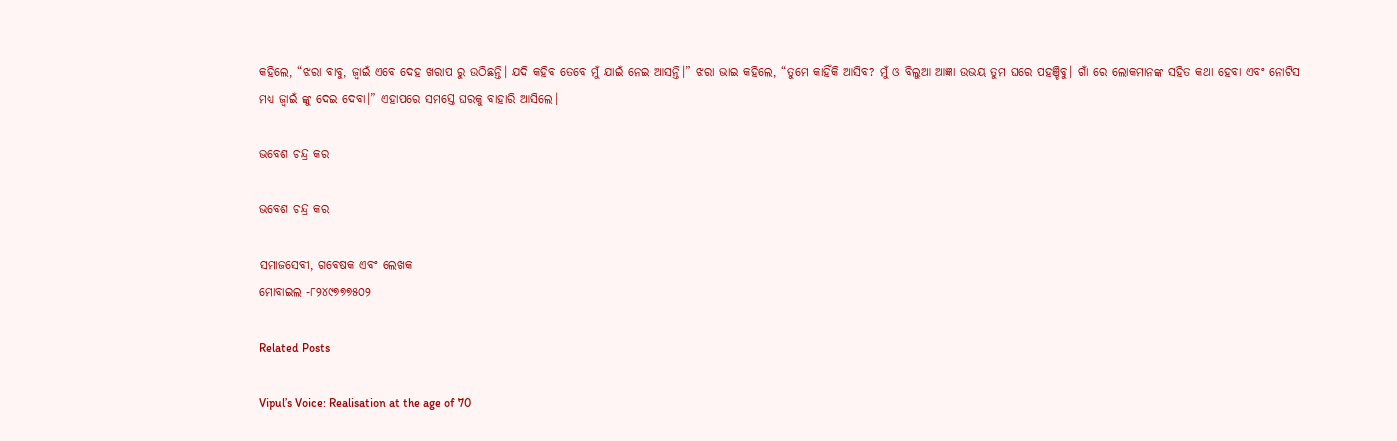କହିଲେ, “ଝରା ବାବୁ, ଜ୍ବାଇଁ ଏବେ ଦେହ ଖରାପ ରୁ ଉଠିଛନ୍ତି। ଯଦି କହିବ ତେବେ ମୁଁ ଯାଇଁ ନେଇ ଆସନ୍ତି।” ଝରା ଭାଇ କହିଲେ, “ତୁମେ କାହିଁକି ଆସିବ? ମୁଁ ଓ ବିଲୁଆ ଆଜ୍ଞା ଉଭୟ ତୁମ ଘରେ ପହଞ୍ଚିବୁ। ଗାଁ ରେ ଲୋକମାନଙ୍କ ସହିତ କଥା ହେବା ଏବଂ ନୋଟିସ ମଧ୍ୟ ଜ୍ବାଇଁ ଙ୍କୁ ଦେଇ ଦେବା।” ଏହାପରେ ସମସ୍ତେ ଘରକୁ ବାହାରି ଆସିଲେ।

ଭବେଶ ଚନ୍ଦ୍ର କର

ଭବେଶ ଚନ୍ଦ୍ର କର

ସମାଜସେବୀ, ଗବେଷକ ଏବଂ ଲେଖକ
ମୋବାଇଲ -୮୨୪୯୭୭୭୫୦୨

Related Posts

Vipul’s Voice: Realisation at the age of 70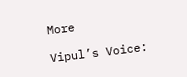More

Vipul’s Voice: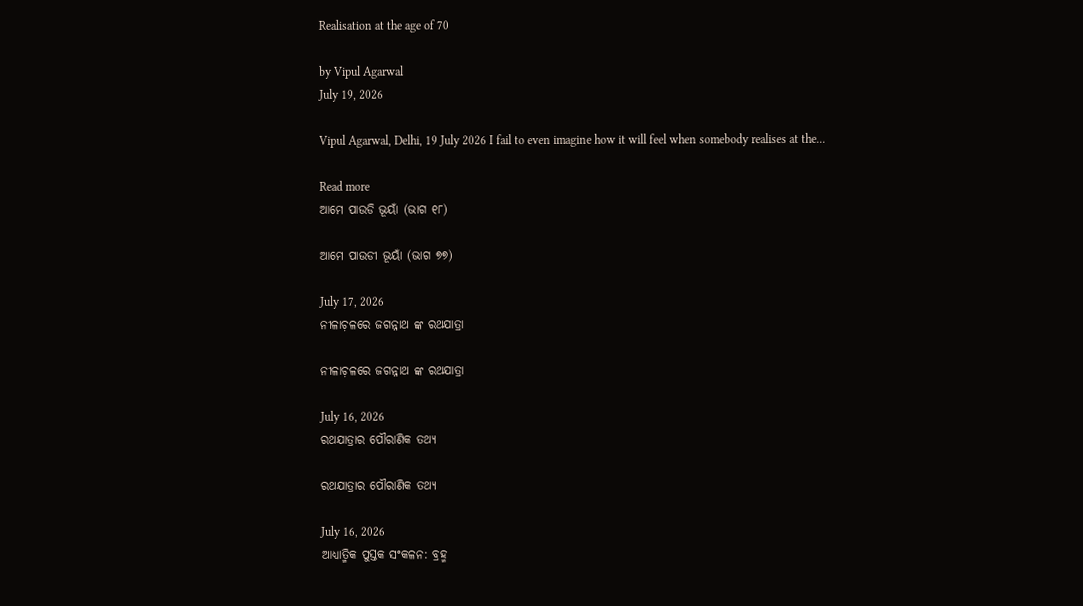Realisation at the age of 70

by Vipul Agarwal
July 19, 2026

Vipul Agarwal, Delhi, 19 July 2026 I fail to even imagine how it will feel when somebody realises at the...

Read more
ଆମେ ପାଉଡି ଭୂୟାଁ (ଭାଗ ୧୮)

ଆମେ ପାଉଡୀ ଭୂୟାଁ (ଭାଗ ୭୭)

July 17, 2026
ନୀଳାଚ଼ଳରେ ଜଗନ୍ନାଥ ଙ୍କ ରଥଯାତ୍ରା

ନୀଳାଚ଼ଳରେ ଜଗନ୍ନାଥ ଙ୍କ ରଥଯାତ୍ରା

July 16, 2026
ରଥଯାତ୍ରାର ପୌରାଣିକ ତଥ୍ୟ

ରଥଯାତ୍ରାର ପୌରାଣିକ ତଥ୍ୟ

July 16, 2026
ଆଧ୍ୟାତ୍ମିକ ପୁସ୍ତକ ସଂକଳନ: ବ୍ରହ୍ମ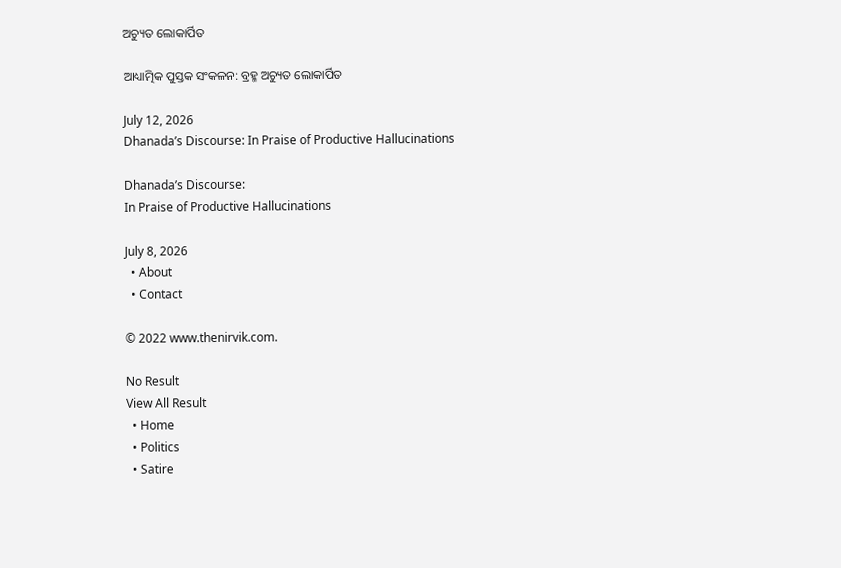ଅଚ୍ୟୁତ ଲୋକାର୍ପିତ

ଆଧ୍ୟାତ୍ମିକ ପୁସ୍ତକ ସଂକଳନ: ବ୍ରହ୍ମ ଅଚ୍ୟୁତ ଲୋକାର୍ପିତ

July 12, 2026
Dhanada’s Discourse: In Praise of Productive Hallucinations

Dhanada’s Discourse:
In Praise of Productive Hallucinations

July 8, 2026
  • About
  • Contact

© 2022 www.thenirvik.com.

No Result
View All Result
  • Home
  • Politics
  • Satire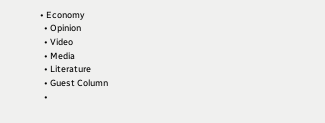• Economy
  • Opinion
  • Video
  • Media
  • Literature
  • Guest Column
  •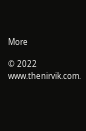More

© 2022 www.thenirvik.com.